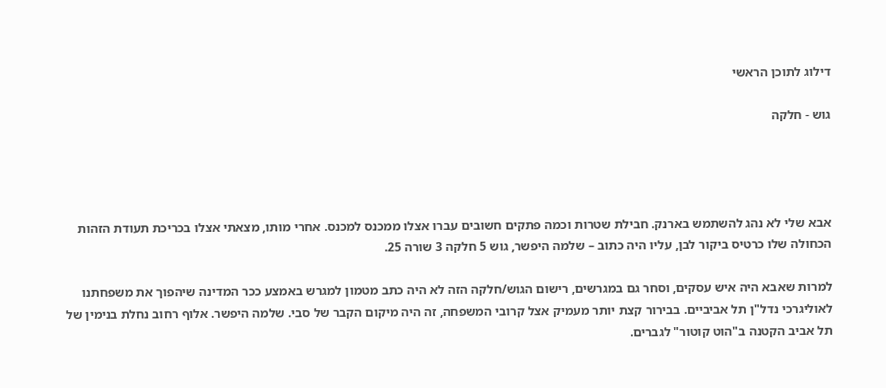דילוג לתוכן הראשי

גוש - חלקה




אבא שלי לא נהג להשתמש בארנק. חבילת שטרות וכמה פתקים חשובים עברו אצלו ממכנס למכנס. אחרי מותו, מצאתי אצלו בכריכת תעודת הזהות הכחולה שלו כרטיס ביקור לבן, עליו היה כתוב – שלמה היפשר, גוש 5 חלקה 3 שורה 25.

למרות שאבא היה איש עסקים, וסחר גם במגרשים, רישום הגוש/חלקה הזה לא היה כתב מטמון למגרש באמצע ככר המדינה שיהפוך את משפחתנו לאוליגרכי נדל"ן תל אביביים. בבירור קצת יותר מעמיק אצל קרובי המשפחה, זה היה מיקום הקבר של סבי. שלמה היפשר. אלוף רחוב נחלת בנימין של תל אביב הקטנה ב"הוט קוטור" לגברים.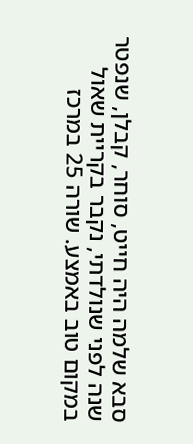סבא שלמה היה חייט, סוחר, קבלן, שנפטר שנה לפני שנולדתי, נקבר בקריית שאול במקום טוב באמצע. שורה 25 במרכז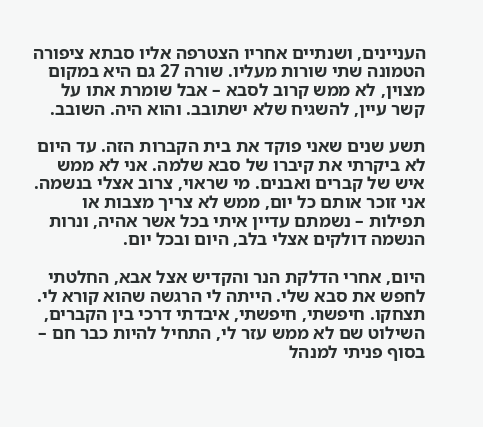העניינים, ושנתיים אחריו הצטרפה אליו סבתא ציפורה הטמונה שתי שורות מעליו. שורה 27 גם היא במקום מצוין, לא ממש קרוב לסבא – אבל שומרת אתו על קשר עיין, להשגיח שלא ישתובב. והוא היה. השובב.

תשע שנים שאני פוקד את בית הקברות הזה. עד היום לא ביקרתי את קיברו של סבא שלמה. אני לא ממש איש של קברים ואבנים. מי שראוי, צרוב אצלי בנשמה. אני זוכר אותם כל יום, ממש לא צריך מצבות או תפילות – נשמתם עדיין איתי בכל אשר אהיה, ונרות הנשמה דולקים אצלי בלב, היום ובכל יום.

היום, אחרי הדלקת הנר והקדיש אצל אבא, החלטתי לחפש את סבא שלי. הייתה לי הרגשה שהוא קורא לי. תצחקו. חיפשתי, חיפשתי, איבדתי דרכי בין הקברים, השילוט שם לא ממש עזר לי, התחיל להיות כבר חם – בסוף פניתי למנהל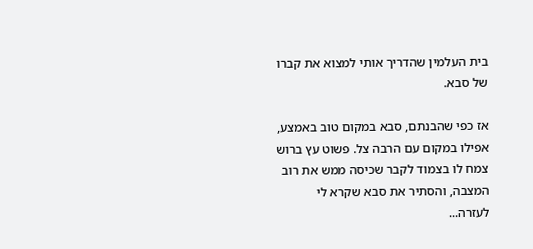בית העלמין שהדריך אותי למצוא את קברו של סבא.

אז כפי שהבנתם, סבא במקום טוב באמצע, אפילו במקום עם הרבה צל. פשוט עץ ברוש צמח לו בצמוד לקבר שכיסה ממש את רוב המצבה, והסתיר את סבא שקרא לי לעזרה...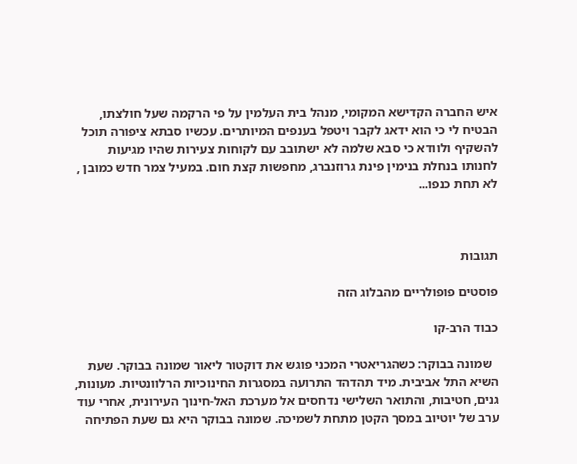איש החברה הקדישא המקומי, מנהל בית העלמין על פי הרקמה שעל חולצתו, הבטיח לי כי הוא ידאג לקבר ויטפל בענפים המיותרים. עכשיו סבתא ציפורה תוכל להשקיף ולוודא כי סבא שלמה לא ישתובב עם לקוחות צעירות שהיו מגיעות לחנותו בנחלת בנימין פינת גרוזנברג, מחפשות קצת חום. במעיל צמר חדש כמובן , לא תחת כנפו...



תגובות

פוסטים פופולריים מהבלוג הזה

כבוד הרב-קו

  שמונה בבוקר: כשהגריאטרי המכני פוגש את דוקטור ליאור שמונה בבוקר. שעת השיא התל אביבית. מיד תהדהד התרועה במסגרות החינוכיות הרלוונטיות. מעונות, גנים, חטיבות, והתואר השלישי נדחסים אל מערכת האל-חינוך העירונית, אחרי עוד ערב של יוטיוב במסך הקטן מתחת לשמיכה. שמונה בבוקר היא גם שעת הפתיחה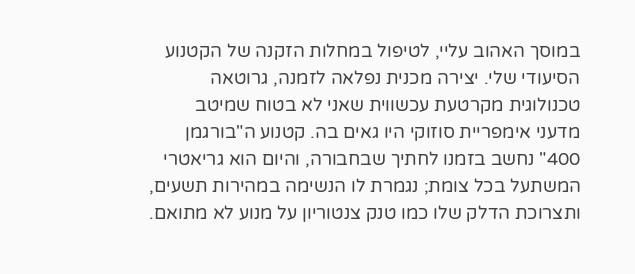במוסך האהוב עליי, לטיפול במחלות הזקנה של הקטנוע הסיעודי שלי. יצירה מכנית נפלאה לזמנה, גרוטאה טכנולוגית מקרטעת עכשווית שאני לא בטוח שמיטב מדעני אימפריית סוזוקי היו גאים בה. קטנוע ה"בורגמן 400" נחשב בזמנו לחתיך שבחבורה, והיום הוא גריאטרי המשתעל בכל צומת; נגמרת לו הנשימה במהירות תשעים, ותצרוכת הדלק שלו כמו טנק צנטוריון על מנוע לא מתואם.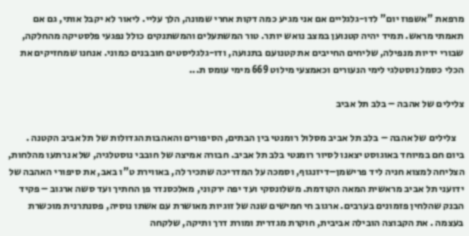מרפאת "אשפוז יום" לדו-גלגליים אם אני מגיע כמה דקות אחרי שמונה, הלך עליי. ליאור לא יקבל אותי, גם אם תאמתי מראש. תמיד יהיה קטנוען במצב נואש יותר. טור המשתעלים והמשתנקים כולל נפגעי פלסטיקה מהחלקה, שבורי ידיות מנפילה, שליחים החייבים את קטנועם בתנועה, ודו-גלגליסטים חובבנים כמוני. אנחנו שמחזיקים את הכלי כסמל נוסטלגי לימי הנעורים וכאמצעי מילוט 669 מימי עומס ת...

צלילים של אהבה – בלב תל אביב

    צלילים של אהבה – בלב תל אביב מסלול רומנטי בין הבתים, הסיפורים והאהבות הגדולות של תל אביב הקטנה .   ביום חם במיוחד באוגוסט יצאנו לסיור רומנטי בלב תל אביב. חבורה אמיצה של חובבי נוסטלגיה, שלא נרתעו מהלחות, הצליחה למצוא חניה ליד פרישמן–דיזנגוף, וסמכה על המדריכה שתכיר לה, באווירת ט"ו באב, את סיפורי האהבה של ידועני תל אביב מראשית המאה הקודמת. משלונסקי ועד יפה ירקוני, מאלכסנדר פן החתיך ועד סשה ארגוב – פקיד הבנק שהלחין פזמונים בערבים. ארגוב חי חמישים שנה של זוגיות מאושרת עם אשתו נוסיה, פסנתרנית מוכשרת בעצמה . את הקבוצה הובילה אביבית, חוקרת מגדרית ומורת דרך ותיקה, שלקחה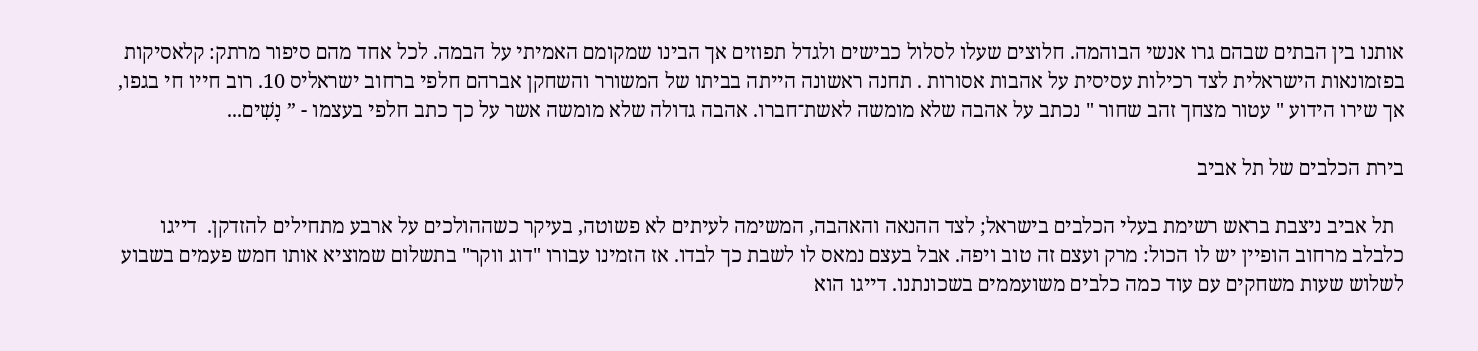אותנו בין הבתים שבהם גרו אנשי הבוהמה. חלוצים שעלו לסלול כבישים ולגדל תפוזים אך הבינו שמקומם האמיתי על הבמה. לכל אחד מהם סיפור מרתק: קלאסיקות בפזמונאות הישראלית לצד רכילות עסיסית על אהבות אסורות . תחנה ראשונה הייתה בביתו של המשורר והשחקן אברהם חלפי ברחוב ישראליס 10. רוב חייו חי בגפו, אך שירו הידוע " עטור מצחך זהב שחור " נכתב על אהבה שלא מומשה לאשת־חברו. אהבה גדולה שלא מומשה אשר על כך כתב חלפי בעצמו - ” נָשִׁים...

בירת הכלבים של תל אביב

  תל אביב ניצבת בראש רשימת בעלי הכלבים בישראל; לצד ההנאה והאהבה, המשימה לעיתים לא פשוטה, בעיקר כשההולכים על ארבע מתחילים להזדקן.  דייגו כלבלב מרחוב הופיין יש לו הכול: מרק ועצם זה טוב ויפה. אבל בעצם נמאס לו לשבת כך לבדו. אז הזמינו עבורו "דוג ווקר" בתשלום שמוציא אותו חמש פעמים בשבוע לשלוש שעות משחקים עם עוד כמה כלבים משועממים בשכונתנו. דייגו הוא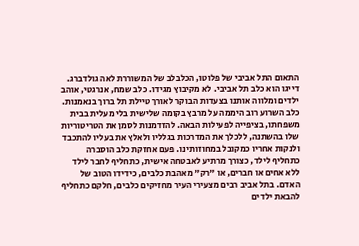התאום התל אביבי של פלוטו, הכלבלב של המשוררת לאה גולדברג. דייגו הוא כלב תל אביבי. לא מקיבוץ מגידו. כלב שמח, אנרגטי, אוהב ילדים ומלווה אותנו בצעדות הבוקר לאורך טיילת תל ברוך בנאמנות. כלב השרוע רוב היממה על מרבץ בקומה שלישית בלי מעלית בבית משפחתו, בציפייה לפעילות הבאה. להזדמנות לסמן את הטריטוריות שלו בהשתנה, ללכלך את המדרכות בגלליו ולאלץ את בעליו להתכבד ולנקות אחריו כמקובל במחוזותינו. פעם אחזקת כלב הוסברה כתחליף לילד, כצורך מרתיע לאבטחה אישית, כתחליף לחבר לילד ללא אחים או חברים, או "רק" מאהבת כלבים, כידידו הטוב של האדם. בתל אביב רבים מצעירי העיר מחזיקים כלבים, חלקם כתחליף להבאת ילדים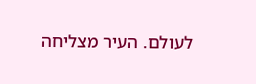לעולם. העיר מצליחה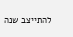להתייצב שנה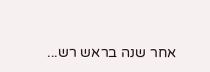אחר שנה בראש רש...